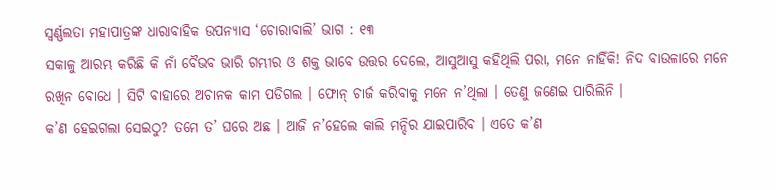ସ୍ୱର୍ଣ୍ଣଲତା ମହାପାତ୍ରଙ୍କ ଧାରାବାହିକ ଉପନ୍ୟାସ ‘ଚୋରାବାଲି’ ଭାଗ : ୧୩
ସକାଳୁ ଆରମ୍ଭ କରିଛି କି ନାଁ ବୈଭବ ଭାରି ଗମ୍ଭୀର ଓ ଶକ୍ତ ଭାବେ ଉତ୍ତର ଦେଲେ, ଆସୁଆସୁ କହିଥିଲି ପରା, ମନେ ନାହିଁକି! ନିଦ ବାଉଳାରେ ମନେ ରଖିନ ବୋଧେ । ସିଟି ବାହାରେ ଅଚାନକ କାମ ପଡିଗଲ । ଫୋନ୍ ଚାର୍ଜ କରିବାକୁ ମନେ ନ’ଥିଲା । ତେଣୁ ଜଣେଇ ପାରିଲିନି ।
କ’ଣ ହେଇଗଲା ସେଇଠୁ? ତମେ ତ’ ଘରେ ଅଛ । ଆଜି ନ’ହେଲେ କାଲି ମନ୍ଦିର ଯାଇପାରିବ । ଏତେ କ’ଣ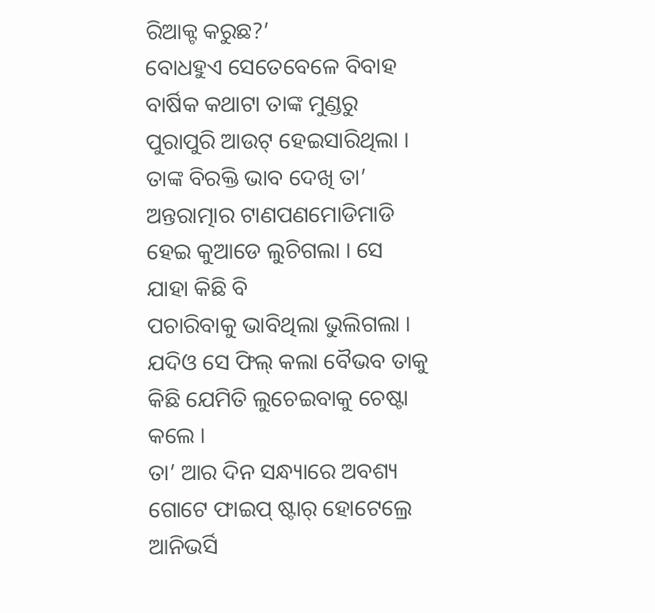ରିଆକ୍ଟ କରୁଛ?’
ବୋଧହୁଏ ସେତେବେଳେ ବିବାହ ବାର୍ଷିକ କଥାଟା ତାଙ୍କ ମୁଣ୍ଡରୁ ପୁରାପୁରି ଆଉଟ୍ ହେଇସାରିଥିଲା ।
ତାଙ୍କ ବିରକ୍ତି ଭାବ ଦେଖି ତା’ ଅନ୍ତରାତ୍ମାର ଟାଣପଣମୋଡିମାଡି ହେଇ କୁଆଡେ ଲୁଚିଗଲା । ସେ ଯାହା କିଛି ବି
ପଚାରିବାକୁ ଭାବିଥିଲା ଭୁଲିଗଲା । ଯଦିଓ ସେ ଫିଲ୍ କଲା ବୈଭବ ତାକୁ କିଛି ଯେମିତି ଲୁଚେଇବାକୁ ଚେଷ୍ଟା କଲେ ।
ତା’ ଆର ଦିନ ସନ୍ଧ୍ୟାରେ ଅବଶ୍ୟ ଗୋଟେ ଫାଇପ୍ ଷ୍ଟାର୍ ହୋଟେଲ୍ରେ ଆନିଭର୍ସି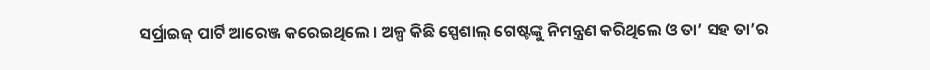ସର୍ପ୍ରାଇଜ୍ ପାର୍ଟି ଆରେଞ୍ଜ କରେଇଥିଲେ । ଅଳ୍ପ କିଛି ସ୍ପେଶାଲ୍ ଗେଷ୍ଟଙ୍କୁ ନିମନ୍ତ୍ରଣ କରିଥିଲେ ଓ ତା’ ସହ ତା’ର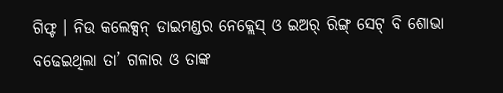ଗିଫ୍ଟ । ନିଉ କଲେକ୍ସନ୍ ଡାଇମଣ୍ଡର ନେକ୍ଲେସ୍ ଓ ଇଅର୍ ରିଙ୍ଗ୍ ସେଟ୍ ବି ଶୋଭା ବଢେଇଥିଲା ତା’ ଗଳାର ଓ ତାଙ୍କ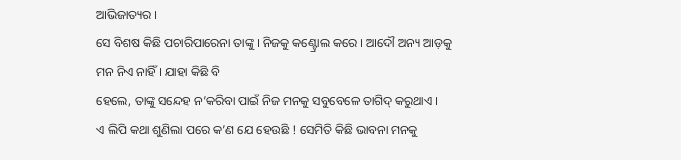ଆଭିଜାତ୍ୟର ।
ସେ ବିଶଷ କିଛି ପଚାରିପାରେନା ତାଙ୍କୁ । ନିଜକୁ କଣ୍ଟ୍ରୋଲ କରେ । ଆଦୌ ଅନ୍ୟ ଆଡ଼କୁ ମନ ନିଏ ନାହିଁ । ଯାହା କିଛି ବି
ହେଲେ, ତାଙ୍କୁ ସନ୍ଦେହ ନ’କରିବା ପାଇଁ ନିଜ ମନକୁ ସବୁବେଳେ ତାଗିଦ୍ କରୁଥାଏ ।
ଏ ଲିପି କଥା ଶୁଣିଲା ପରେ କ’ଣ ଯେ ହେଉଛି ! ସେମିତି କିଛି ଭାବନା ମନକୁ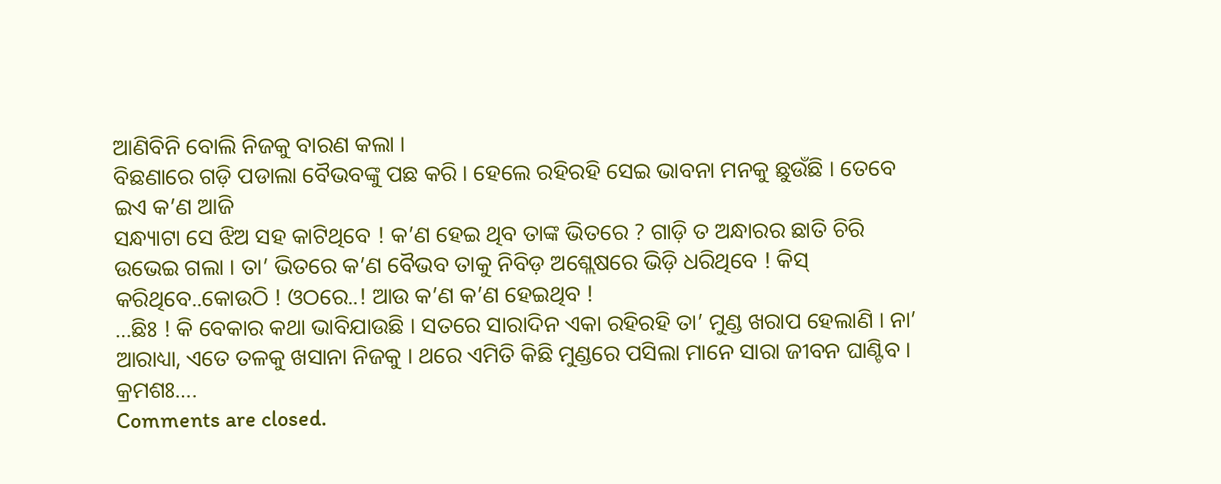ଆଣିବିନି ବୋଲି ନିଜକୁ ବାରଣ କଲା ।
ବିଛଣାରେ ଗଡ଼ି ପଡାଲା ବୈଭବଙ୍କୁ ପଛ କରି । ହେଲେ ରହିରହି ସେଇ ଭାବନା ମନକୁ ଛୁଉଁଛି । ତେବେ ଇଏ କ’ଣ ଆଜି
ସନ୍ଧ୍ୟାଟା ସେ ଝିଅ ସହ କାଟିଥିବେ ! କ’ଣ ହେଇ ଥିବ ତାଙ୍କ ଭିତରେ ? ଗାଡ଼ି ତ ଅନ୍ଧାରର ଛାତି ଚିରି ଉଭେଇ ଗଲା । ତା’ ଭିତରେ କ’ଣ ବୈଭବ ତାକୁ ନିବିଡ଼ ଅଶ୍ଲେଷରେ ଭିଡ଼ି ଧରିଥିବେ ! କିସ୍ କରିଥିବେ..କୋଉଠି ! ଓଠରେ..! ଆଉ କ’ଣ କ’ଣ ହେଇଥିବ !
…ଛିଃ ! କି ବେକାର କଥା ଭାବିଯାଉଛି । ସତରେ ସାରାଦିନ ଏକା ରହିରହି ତା’ ମୁଣ୍ଡ ଖରାପ ହେଲାଣି । ନା’ ଆରାଧ୍ୟା, ଏତେ ତଳକୁ ଖସାନା ନିଜକୁ । ଥରେ ଏମିତି କିଛି ମୁଣ୍ଡରେ ପସିଲା ମାନେ ସାରା ଜୀବନ ଘାଣ୍ଟିବ ।
କ୍ରମଶଃ….
Comments are closed.